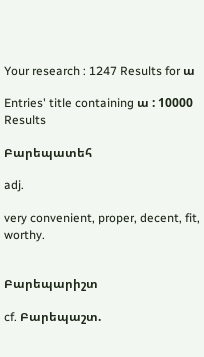Your research : 1247 Results for ա

Entries' title containing ա : 10000 Results

Բարեպատեհ

adj.

very convenient, proper, decent, fit, worthy.


Բարեպարիշտ

cf. Բարեպաշտ.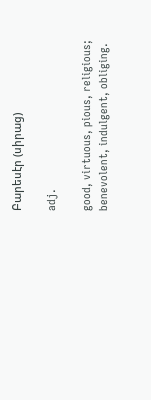Բարեսէր (սիրաց)

adj.

good, virtuous, pious, religious;
benevolent, indulgent, obliging.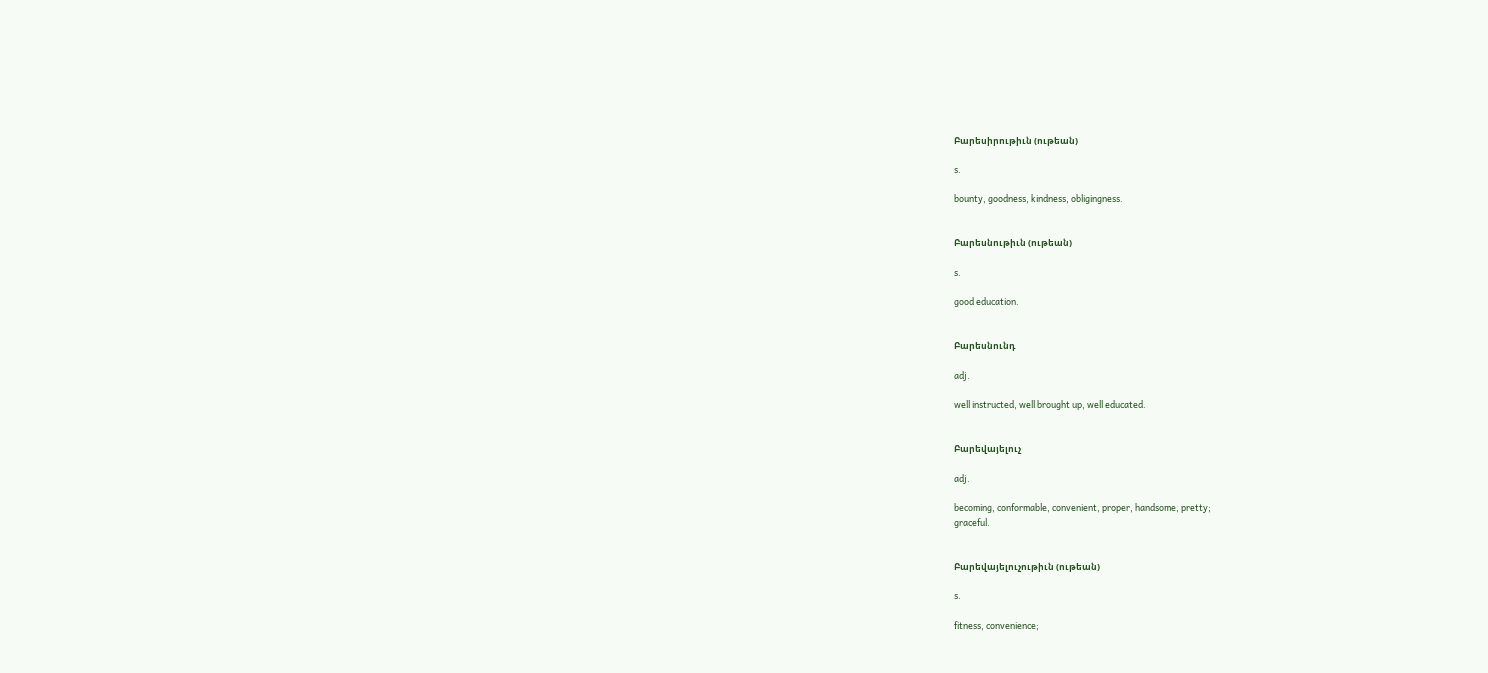Բարեսիրութիւն (ութեան)

s.

bounty, goodness, kindness, obligingness.


Բարեսնութիւն (ութեան)

s.

good education.


Բարեսնունդ

adj.

well instructed, well brought up, well educated.


Բարեվայելուչ

adj.

becoming, conformable, convenient, proper, handsome, pretty;
graceful.


Բարեվայելուչութիւն (ութեան)

s.

fitness, convenience;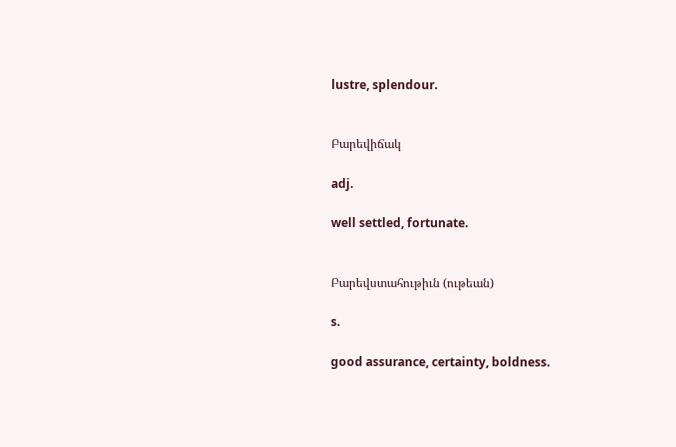lustre, splendour.


Բարեվիճակ

adj.

well settled, fortunate.


Բարեվստահութիւն (ութեան)

s.

good assurance, certainty, boldness.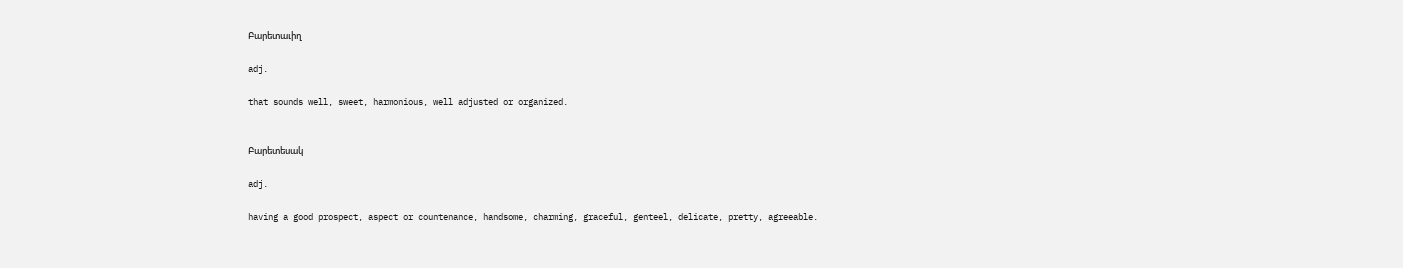Բարետաւիղ

adj.

that sounds well, sweet, harmonious, well adjusted or organized.


Բարետեսակ

adj.

having a good prospect, aspect or countenance, handsome, charming, graceful, genteel, delicate, pretty, agreeable.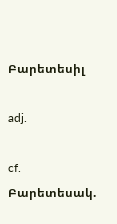Բարետեսիլ

adj.

cf. Բարետեսակ.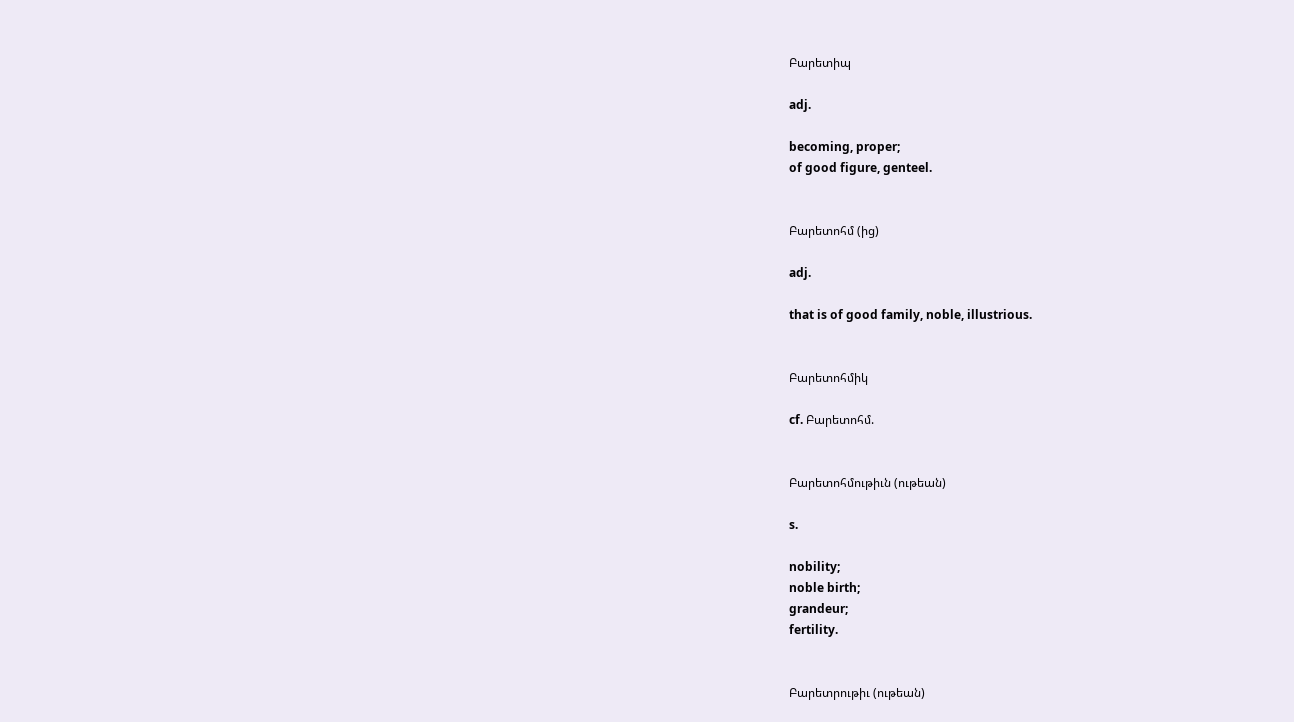Բարետիպ

adj.

becoming, proper;
of good figure, genteel.


Բարետոհմ (ից)

adj.

that is of good family, noble, illustrious.


Բարետոհմիկ

cf. Բարետոհմ.


Բարետոհմութիւն (ութեան)

s.

nobility;
noble birth;
grandeur;
fertility.


Բարետրութիւ (ութեան)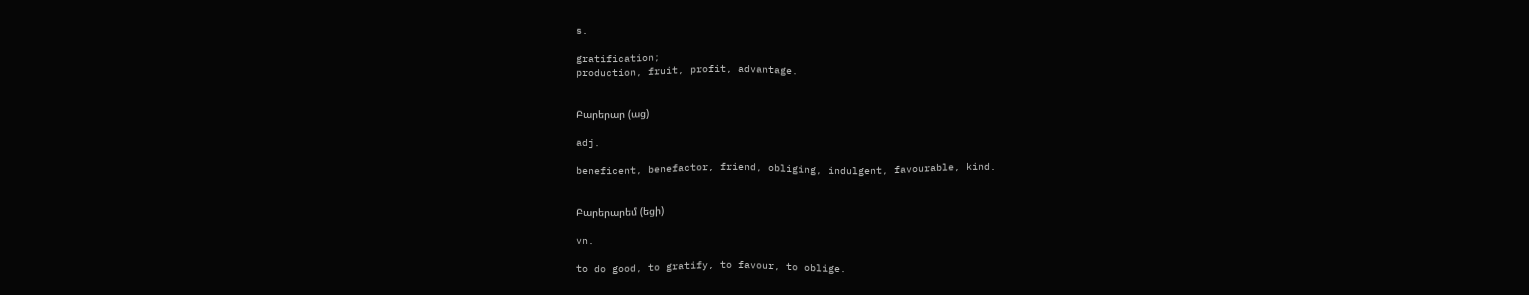s.

gratification;
production, fruit, profit, advantage.


Բարերար (աց)

adj.

beneficent, benefactor, friend, obliging, indulgent, favourable, kind.


Բարերարեմ (եցի)

vn.

to do good, to gratify, to favour, to oblige.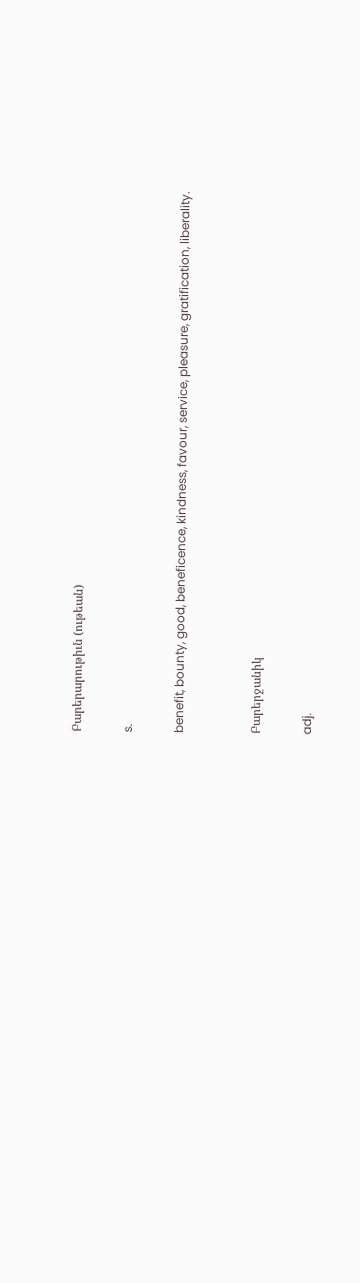Բարերարութիւն (ութեան)

s.

benefit, bounty, good, beneficence, kindness, favour, service, pleasure, gratification, liberality.


Բարերջանիկ

adj.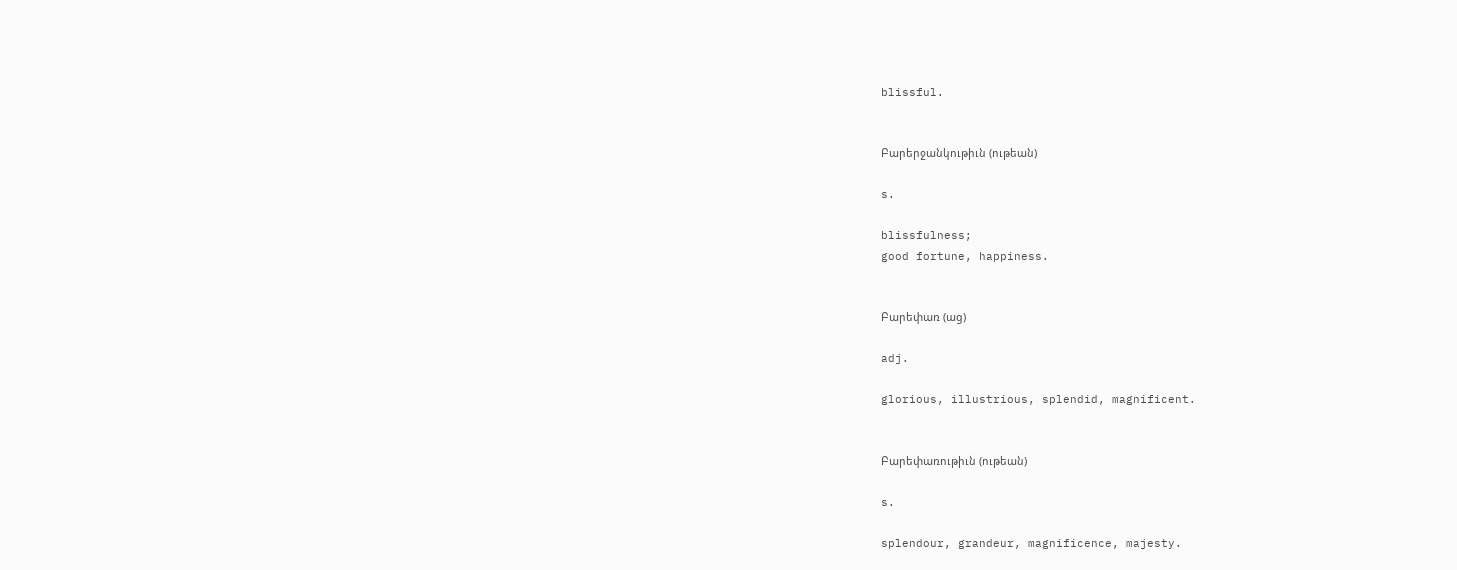blissful.


Բարերջանկութիւն (ութեան)

s.

blissfulness;
good fortune, happiness.


Բարեփառ (աց)

adj.

glorious, illustrious, splendid, magnificent.


Բարեփառութիւն (ութեան)

s.

splendour, grandeur, magnificence, majesty.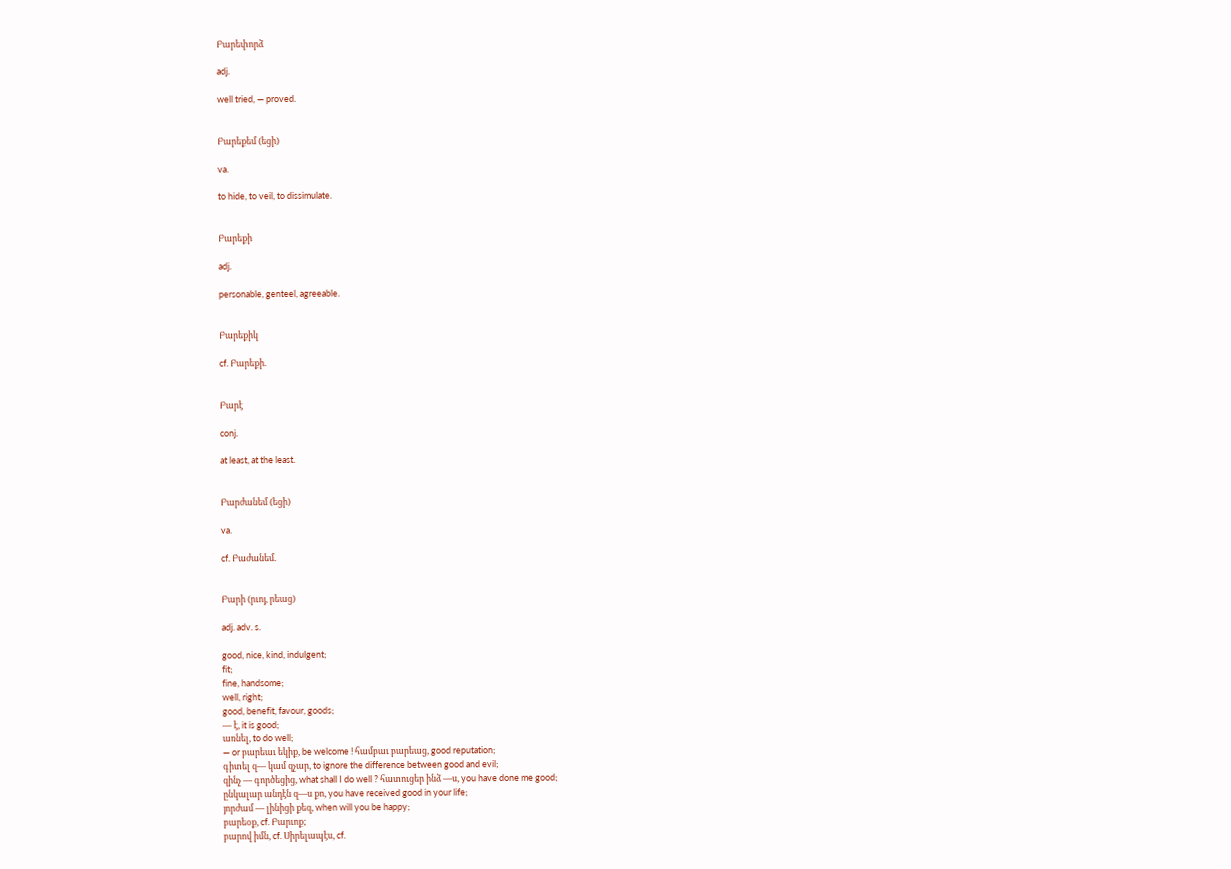Բարեփորձ

adj.

well tried, — proved.


Բարեքեմ (եցի)

va.

to hide, to veil, to dissimulate.


Բարեքի

adj.

personable, genteel, agreeable.


Բարեքիկ

cf. Բարեքի.


Բարէ

conj.

at least, at the least.


Բարժանեմ (եցի)

va.

cf. Բաժանեմ.


Բարի (րւոյ, րեաց)

adj. adv. s.

good, nice, kind, indulgent;
fit;
fine, handsome;
well, right;
good, benefit, favour, goods;
— է, it is good;
առնել, to do well;
— or բարեաւ եկիք, be welcome ! համբաւ բարեաց, good reputation;
գիտել զ— կամ զչար, to ignore the difference between good and evil;
զինչ — գործեցից, what shall I do well ? հատուցեր ինձ —ս, you have done me good;
ընկալար անդէն զ—ս քո, you have received good in your life;
յորժամ — լինիցի քեզ, when will you be happy;
բարեօք, cf. Բարւոք;
բարով իմն, cf. Սիրելապէս, cf.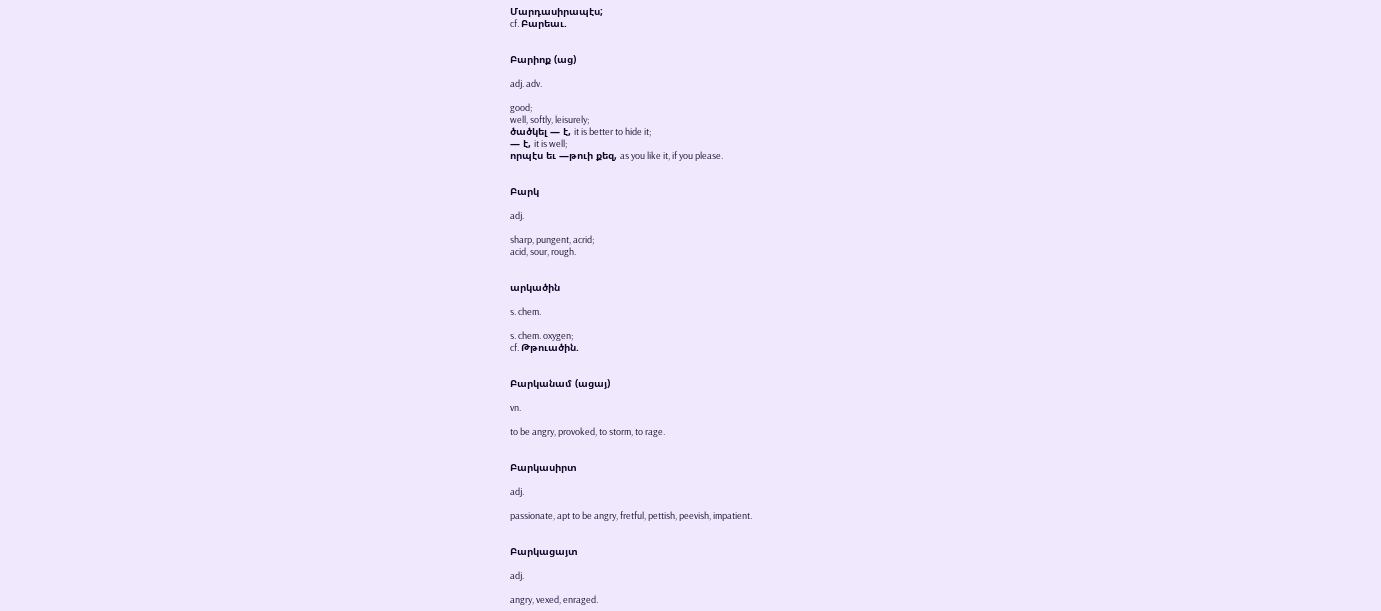Մարդասիրապէս;
cf. Բարեաւ.


Բարիոք (աց)

adj. adv.

good;
well, softly, leisurely;
ծածկել — է, it is better to hide it;
— է, it is well;
որպէս եւ —թուի քեզ, as you like it, if you please.


Բարկ

adj.

sharp, pungent, acrid;
acid, sour, rough.


արկածին

s. chem.

s. chem. oxygen;
cf. Թթուածին.


Բարկանամ (ացայ)

vn.

to be angry, provoked, to storm, to rage.


Բարկասիրտ

adj.

passionate, apt to be angry, fretful, pettish, peevish, impatient.


Բարկացայտ

adj.

angry, vexed, enraged.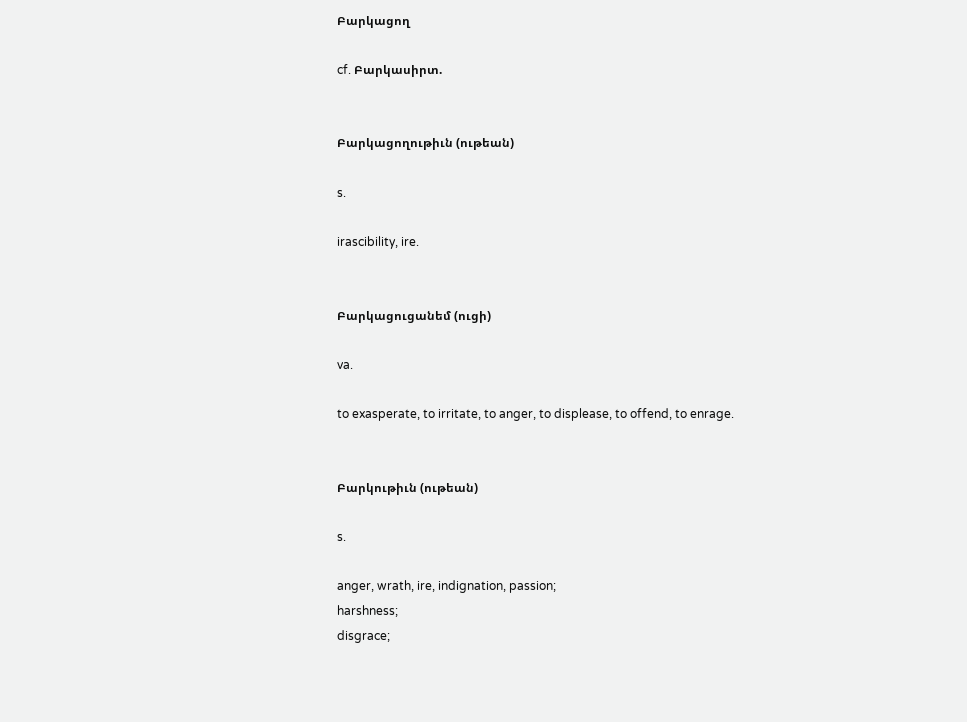Բարկացող

cf. Բարկասիրտ.


Բարկացողութիւն (ութեան)

s.

irascibility, ire.


Բարկացուցանեմ (ուցի)

va.

to exasperate, to irritate, to anger, to displease, to offend, to enrage.


Բարկութիւն (ութեան)

s.

anger, wrath, ire, indignation, passion;
harshness;
disgrace;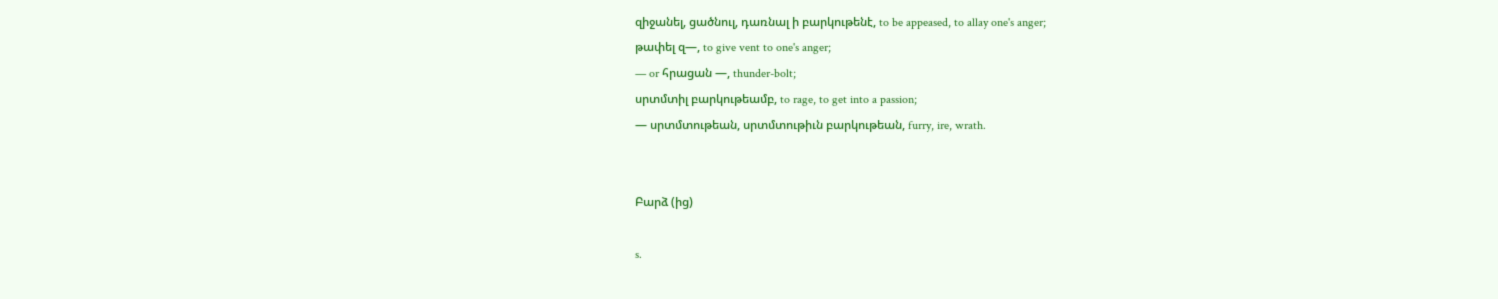զիջանել, ցածնուլ, դառնալ ի բարկութենէ, to be appeased, to allay one's anger;
թափել զ—, to give vent to one's anger;
— or հրացան —, thunder-bolt;
սրտմտիլ բարկութեամբ, to rage, to get into a passion;
— սրտմտութեան, սրտմտութիւն բարկութեան, furry, ire, wrath.


Բարձ (ից)

s.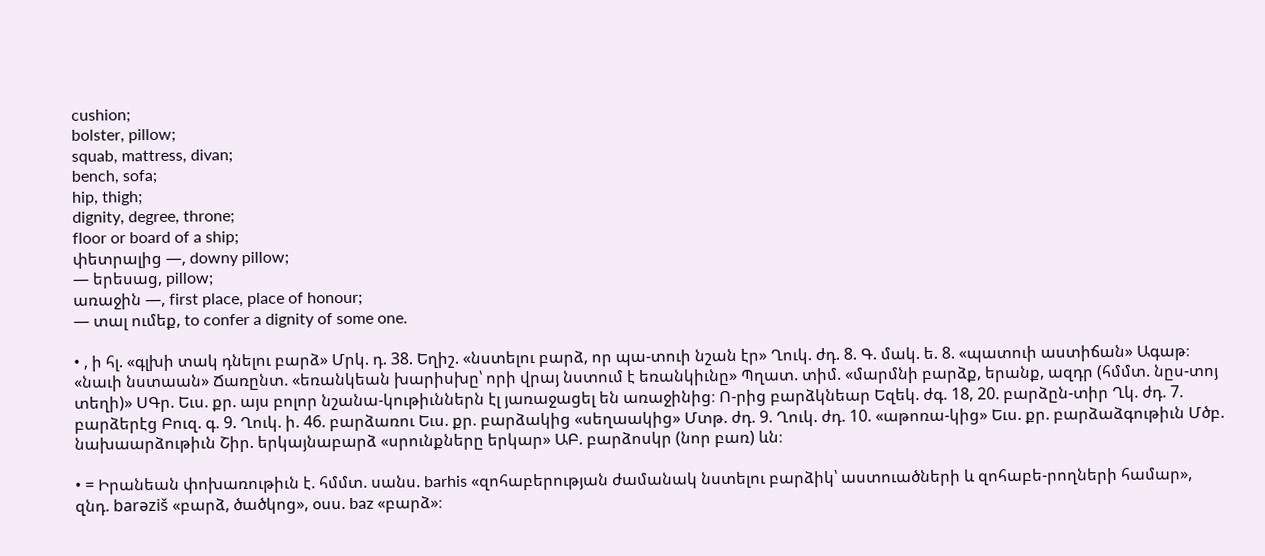cushion;
bolster, pillow;
squab, mattress, divan;
bench, sofa;
hip, thigh;
dignity, degree, throne;
floor or board of a ship;
փետրալից —, downy pillow;
— երեսաց, pillow;
առաջին —, first place, place of honour;
— տալ ումեք, to confer a dignity of some one.

• , ի հլ. «գլխի տակ դնելու բարձ» Մրկ. դ. 38. Եղիշ. «նստելու բարձ, որ պա-տուի նշան էր» Ղուկ. ժդ. 8. Գ. մակ. ե. 8. «պատուի աստիճան» Ագաթ։ «նաւի նստաան» Ճառընտ. «եռանկեան խարիսխը՝ որի վրայ նստում է եռանկիւնը» Պղատ. տիմ. «մարմնի բարձք, երանք, ազդր (հմմտ. նըս-տոյ տեղի)» ՍԳր. Եւս. քր. այս բոլոր նշանա-կութիւններն էլ յառաջացել են առաջինից։ Ո-րից բարձկնեար Եզեկ. ժգ. 18, 20. բարձըն-տիր Ղկ. ժդ. 7. բարձերէց Բուզ. գ. 9. Ղուկ. ի. 46. բարձառու Եւս. քր. բարձակից «սեղաակից» Մտթ. ժդ. 9. Ղուկ. ժդ. 10. «աթոռա-կից» Եւս. քր. բարձաձգութիւն Մծբ. նախաարձութիւն Շիր. երկայնաբարձ «սրունքները երկար» ԱԲ. բարձոսկր (նոր բառ) ևն։

• = Իրանեան փոխառութիւն է. հմմտ. սանս. barhis «զոհաբերության ժամանակ նստելու բարձիկ՝ աստուածների և զոհաբե-րողների համար», զնդ. barəziš «բարձ, ծածկոց», օսս. baz «բարձ»։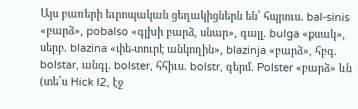Այս բառերի եւրոպական ցեղակիցներն են՝ հպրուս. bal-sinis «բարձ», pobalso «գլխի բարձ, սնար», գալլ. bulga «քսակ», սերբ. blazina «փե-տուրէ անկողին», blazinja «բարձ», հբգ. bolstar, անգլ. bolster, հհիւս. bolstr, գերմ. Polster «բարձ» ևն (տե՛ս Hick l2, էջ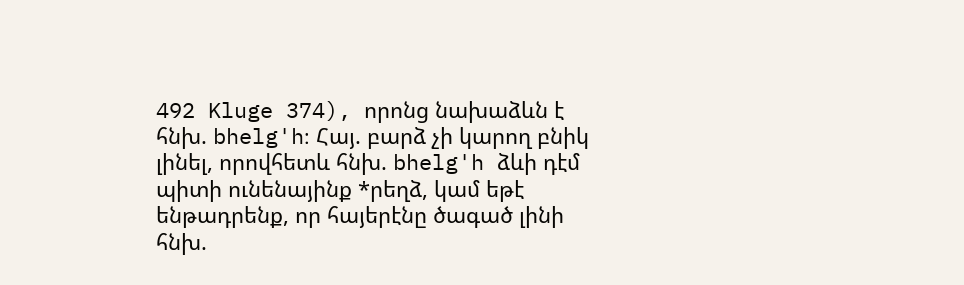492 Kluge 374), որոնց նախաձևն է հնխ. bhelg'h։ Հայ. բարձ չի կարող բնիկ լինել, որովհետև հնխ. bhelg'h ձևի դէմ պիտի ունենայինք *րեղձ, կամ եթէ ենթադրենք, որ հայերէնը ծագած լինի հնխ.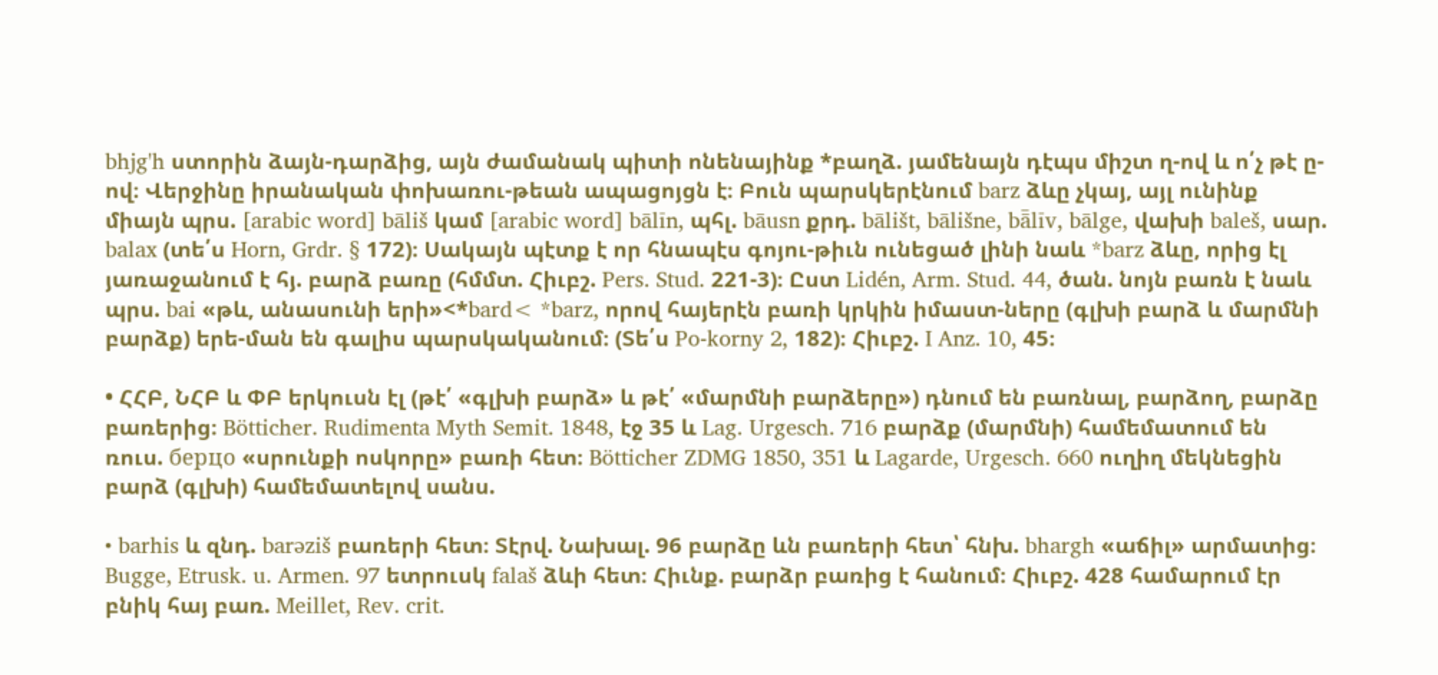bhjg'h ստորին ձայն-դարձից, այն ժամանակ պիտի ոնենայինք *բաղձ. յամենայն դէպս միշտ ղ-ով և ո՛չ թէ ը-ով։ Վերջինը իրանական փոխառու-թեան ապացոյցն է։ Բուն պարսկերէնում barz ձևը չկայ, այլ ունինք միայն պրս. [arabic word] bāliš կամ [arabic word] bālīn, պհլ. bāusn քրդ. bālišt, bālišne, bā̄līv, bālge, վախի baleš, սար. balax (տե՛ս Horn, Grdr. § 172)։ Սակայն պէտք է որ հնապէս գոյու-թիւն ունեցած լինի նաև *barz ձևը, որից էլ յառաջանում է հյ. բարձ բառը (հմմտ. Հիւբշ. Pers. Stud. 221-3)։ Ըստ Lidén, Arm. Stud. 44, ծան. նոյն բառն է նաև պրս. bai «թև, անասունի երի»<*bard< *barz, որով հայերէն բառի կրկին իմաստ-ները (գլխի բարձ և մարմնի բարձք) երե-ման են գալիս պարսկականում։ (Տե՛ս Po-korny 2, 182)։ Հիւբշ. I Anz. 10, 45։

• ՀՀԲ, ՆՀԲ և ՓԲ երկուսն էլ (թէ՛ «գլխի բարձ» և թէ՛ «մարմնի բարձերը») դնում են բառնալ, բարձող, բարձը բառերից։ Bötticher. Rudimenta Myth Semit. 1848, էջ 35 և Lag. Urgesch. 716 բարձք (մարմնի) համեմատում են ռուս. бepцo «սրունքի ոսկորը» բառի հետ։ Bötticher ZDMG 1850, 351 և Lagarde, Urgesch. 660 ուղիղ մեկնեցին բարձ (գլխի) համեմատելով սանս.

• barhis և զնդ. barəziš բառերի հետ։ Տէրվ. Նախալ. 96 բարձը ևն բառերի հետ՝ հնխ. bhargh «աճիլ» արմատից։ Bugge, Etrusk. u. Armen. 97 ետրուսկ falaš ձևի հետ։ Հիւնք. բարձր բառից է հանում։ Հիւբշ. 428 համարում էր բնիկ հայ բառ. Meillet, Rev. crit.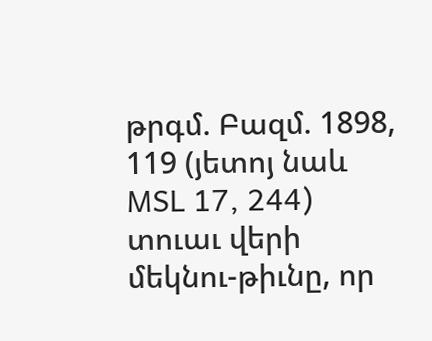թրգմ. Բազմ. 1898, 119 (յետոյ նաև MSL 17, 244) տուաւ վերի մեկնու-թիւնը, որ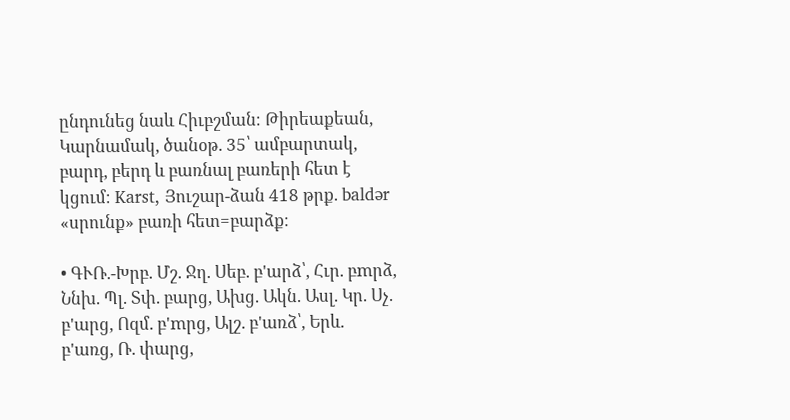ընդունեց նաև Հիւբշման։ Թիրեաքեան, Կարնամակ, ծանօթ. 35՝ ամբարտակ, բարդ, բերդ և բառնալ բառերի հետ է կցում։ Karst, Յուշար-ձան 418 թրք. baldər «սրունք» բառի հետ=բարձք։

• ԳՒՌ.-Խրբ. Մշ. Ջղ. Սեբ. բ'արձ՝, Հւր. բmրձ, Ննխ. Պլ. Տփ. բարց, Ախց. Ակն. Ասլ. Կր. Սչ. բ'արց, Ոզմ. բ'mրց, Ալշ. բ'առձ՝, Երև. բ'առց, Ռ. փարց,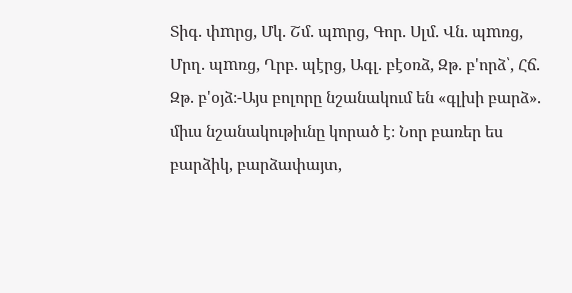Տիգ. փmրց, Մկ. Շմ. պmրց, Գոր. Սլմ. Վն. պmռց, Մրղ. պmռց, Ղրբ. պէրց, Ագլ. բէօռձ, Զթ. բ'որձ՝, Հճ. Զթ. բ'օյձ։-Այս բոլորը նշանակում են «գլխի բարձ». միւս նշանակութիւնը կորած է։ Նոր բառեր ես բարձիկ, բարձափայտ,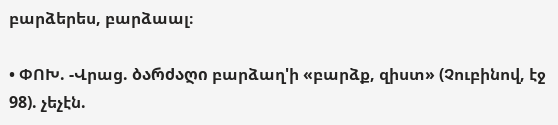բարձերես, բարձաալ։

• ՓՈԽ. -Վրաց. ბარძაღი բարձաղ'ի «բարձք, զիստ» (Չուբինով, էջ 98). չեչէն.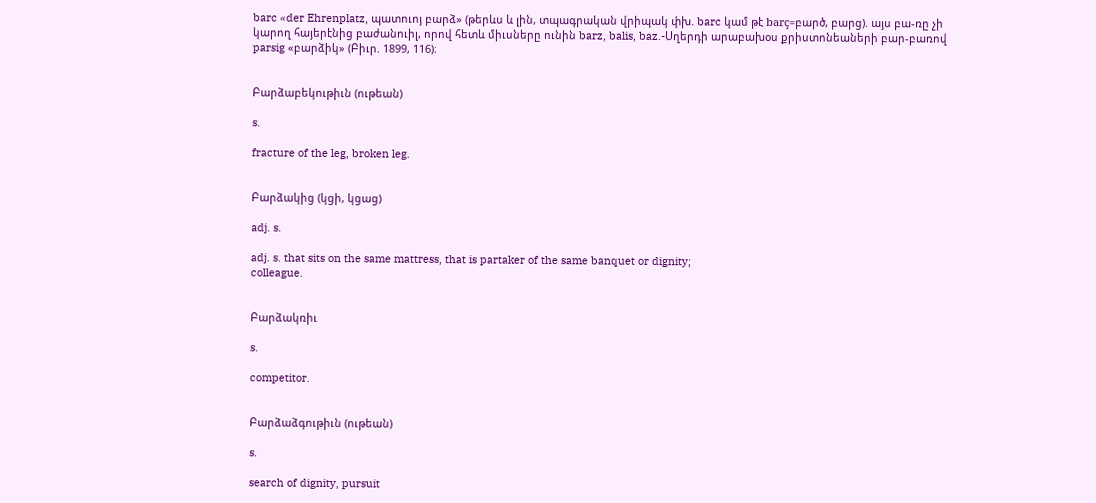barc «der Ehrenplatz, պատուոյ բարձ» (թերևս և լին, տպագրական վրիպակ փխ. barc կամ թէ barç=բարծ, բարց). այս բա-ռը չի կարող հայերէնից բաժանուիլ, որով հետև միւսները ունին barz, balis, baz.-Սղերդի արաբախօս քրիստոնեաների բար-բառով parsig «բարձիկ» (Բիւր. 1899, 116)։


Բարձաբեկութիւն (ութեան)

s.

fracture of the leg, broken leg.


Բարձակից (կցի, կցաց)

adj. s.

adj. s. that sits on the same mattress, that is partaker of the same banquet or dignity;
colleague.


Բարձակռիւ

s.

competitor.


Բարձաձգութիւն (ութեան)

s.

search of dignity, pursuit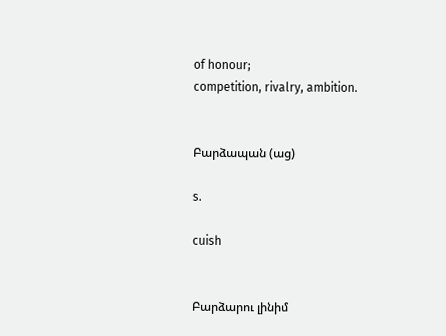of honour;
competition, rivalry, ambition.


Բարձապան (աց)

s.

cuish


Բարձարու լինիմ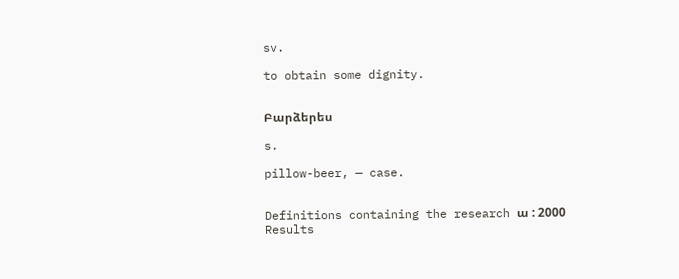sv.

to obtain some dignity.


Բարձերես

s.

pillow-beer, — case.


Definitions containing the research ա : 2000 Results